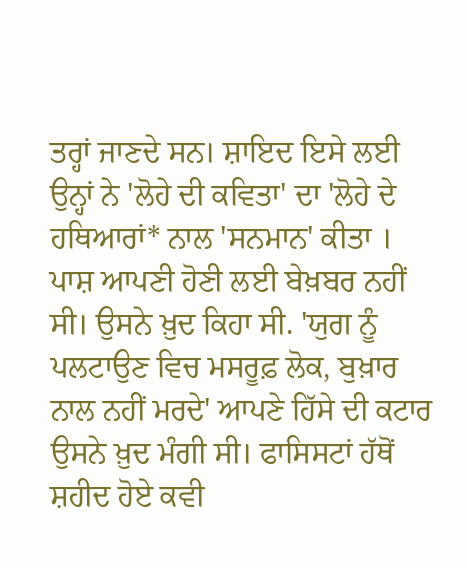ਤਰ੍ਹਾਂ ਜਾਣਦੇ ਸਨ। ਸ਼ਾਇਦ ਇਸੇ ਲਈ ਉਨ੍ਹਾਂ ਨੇ 'ਲੋਹੇ ਦੀ ਕਵਿਤਾ' ਦਾ 'ਲੋਹੇ ਦੇ ਹਥਿਆਰਾਂ* ਨਾਲ 'ਸਨਮਾਨ' ਕੀਤਾ । ਪਾਸ਼ ਆਪਣੀ ਹੋਣੀ ਲਈ ਬੇਖ਼ਬਰ ਨਹੀਂ ਸੀ। ਉਸਨੇ ਖ਼ੁਦ ਕਿਹਾ ਸੀ. 'ਯੁਗ ਨੂੰ ਪਲਟਾਉਣ ਵਿਚ ਮਸਰੂਫ਼ ਲੋਕ, ਬੁਖ਼ਾਰ ਨਾਲ ਨਹੀਂ ਮਰਦੇ' ਆਪਣੇ ਹਿੱਸੇ ਦੀ ਕਟਾਰ ਉਸਨੇ ਖ਼ੁਦ ਮੰਗੀ ਸੀ। ਫਾਸਿਸਟਾਂ ਹੱਥੋਂ ਸ਼ਹੀਦ ਹੋਏ ਕਵੀ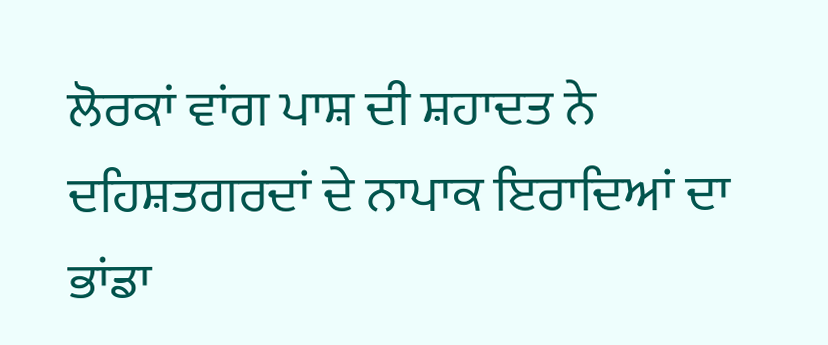ਲੋਰਕਾਂ ਵਾਂਗ ਪਾਸ਼ ਦੀ ਸ਼ਹਾਦਤ ਨੇ ਦਹਿਸ਼ਤਗਰਦਾਂ ਦੇ ਨਾਪਾਕ ਇਰਾਦਿਆਂ ਦਾ ਭਾਂਡਾ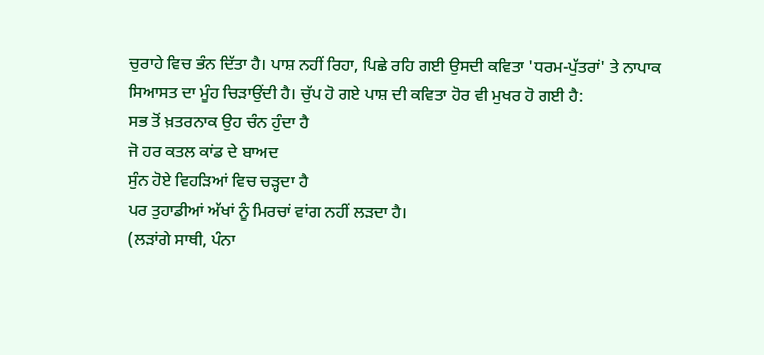ਚੁਰਾਹੇ ਵਿਚ ਭੰਨ ਦਿੱਤਾ ਹੈ। ਪਾਸ਼ ਨਹੀਂ ਰਿਹਾ, ਪਿਛੇ ਰਹਿ ਗਈ ਉਸਦੀ ਕਵਿਤਾ 'ਧਰਮ-ਪੁੱਤਰਾਂ' ਤੇ ਨਾਪਾਕ ਸਿਆਸਤ ਦਾ ਮੂੰਹ ਚਿੜਾਉਂਦੀ ਹੈ। ਚੁੱਪ ਹੋ ਗਏ ਪਾਸ਼ ਦੀ ਕਵਿਤਾ ਹੋਰ ਵੀ ਮੁਖਰ ਹੋ ਗਈ ਹੈ:
ਸਭ ਤੋਂ ਖ਼ਤਰਨਾਕ ਉਹ ਚੰਨ ਹੁੰਦਾ ਹੈ
ਜੋ ਹਰ ਕਤਲ ਕਾਂਡ ਦੇ ਬਾਅਦ
ਸੁੰਨ ਹੋਏ ਵਿਹੜਿਆਂ ਵਿਚ ਚੜ੍ਹਦਾ ਹੈ
ਪਰ ਤੁਹਾਡੀਆਂ ਅੱਖਾਂ ਨੂੰ ਮਿਰਚਾਂ ਵਾਂਗ ਨਹੀਂ ਲੜਦਾ ਹੈ।
(ਲੜਾਂਗੇ ਸਾਥੀ, ਪੰਨਾ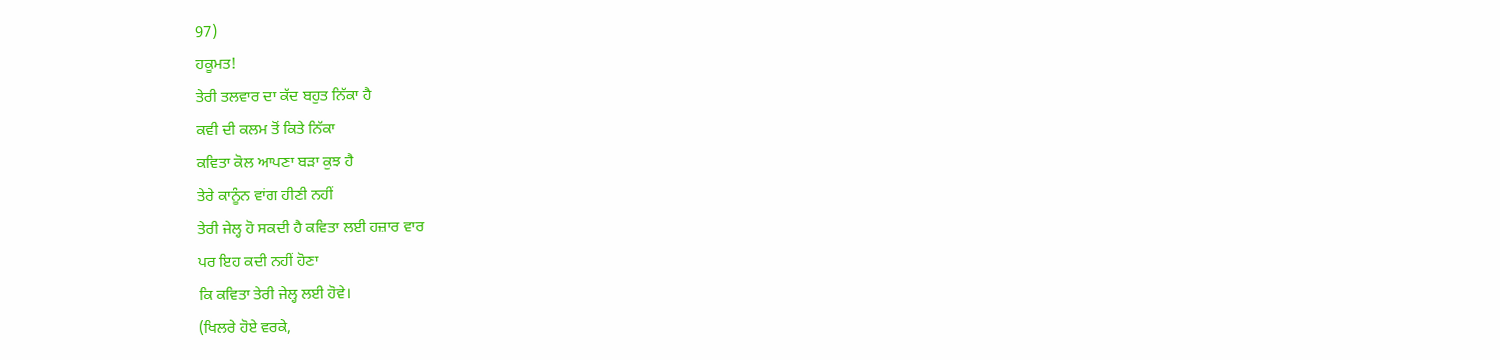97)
ਹਕੂਮਤ!
ਤੇਰੀ ਤਲਵਾਰ ਦਾ ਕੱਦ ਬਹੁਤ ਨਿੱਕਾ ਹੈ
ਕਵੀ ਦੀ ਕਲਮ ਤੋਂ ਕਿਤੇ ਨਿੱਕਾ
ਕਵਿਤਾ ਕੋਲ ਆਪਣਾ ਬੜਾ ਕੁਝ ਹੈ
ਤੇਰੇ ਕਾਨੂੰਨ ਵਾਂਗ ਹੀਣੀ ਨਹੀਂ
ਤੇਰੀ ਜੇਲ੍ਹ ਹੋ ਸਕਦੀ ਹੈ ਕਵਿਤਾ ਲਈ ਹਜ਼ਾਰ ਵਾਰ
ਪਰ ਇਹ ਕਦੀ ਨਹੀਂ ਹੋਣਾ
ਕਿ ਕਵਿਤਾ ਤੇਰੀ ਜੇਲ੍ਹ ਲਈ ਹੋਵੇ।
(ਖਿਲਰੇ ਹੋਏ ਵਰਕੇ,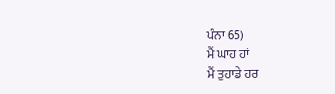ਪੰਨਾ 65)
ਮੈਂ ਘਾਹ ਹਾਂ
ਮੈਂ ਤੁਹਾਡੇ ਹਰ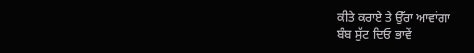ਕੀਤੇ ਕਰਾਏ ਤੇ ਉੱਰਾ ਆਵਾਂਗਾ
ਬੰਬ ਸੁੱਟ ਦਿਓ ਭਾਵੇਂ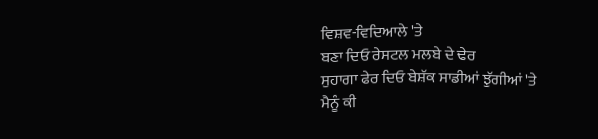ਵਿਸ਼ਵ-ਵਿਦਿਆਲੇ 'ਤੇ
ਬਣਾ ਦਿਓ ਰੇਸਟਲ ਮਲਬੇ ਦੇ ਢੇਰ
ਸੁਹਾਗਾ ਫੇਰ ਦਿਓ ਬੇਸ਼ੱਕ ਸਾਡੀਆਂ ਝੁੱਗੀਆਂ 'ਤੇ
ਮੈਨੂੰ ਕੀ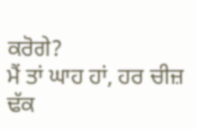ਕਰੋਗੇ?
ਮੈਂ ਤਾਂ ਘਾਹ ਹਾਂ, ਹਰ ਚੀਜ਼ ਢੱਕ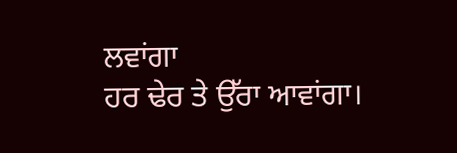ਲਵਾਂਗਾ
ਹਰ ਢੇਰ ਤੇ ਉੱਰਾ ਆਵਾਂਗਾ।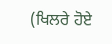(ਖਿਲਰੇ ਹੋਏ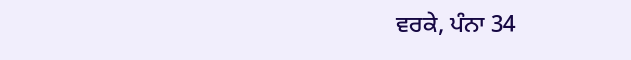ਵਰਕੇ, ਪੰਨਾ 34